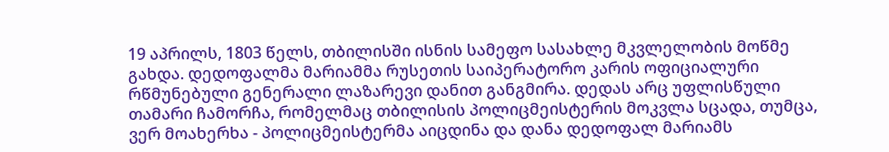19 აპრილს, 1803 წელს, თბილისში ისნის სამეფო სასახლე მკვლელობის მოწმე გახდა. დედოფალმა მარიამმა რუსეთის საიპერატორო კარის ოფიციალური რწმუნებული გენერალი ლაზარევი დანით განგმირა. დედას არც უფლისწული თამარი ჩამორჩა, რომელმაც თბილისის პოლიცმეისტერის მოკვლა სცადა, თუმცა, ვერ მოახერხა - პოლიცმეისტერმა აიცდინა და დანა დედოფალ მარიამს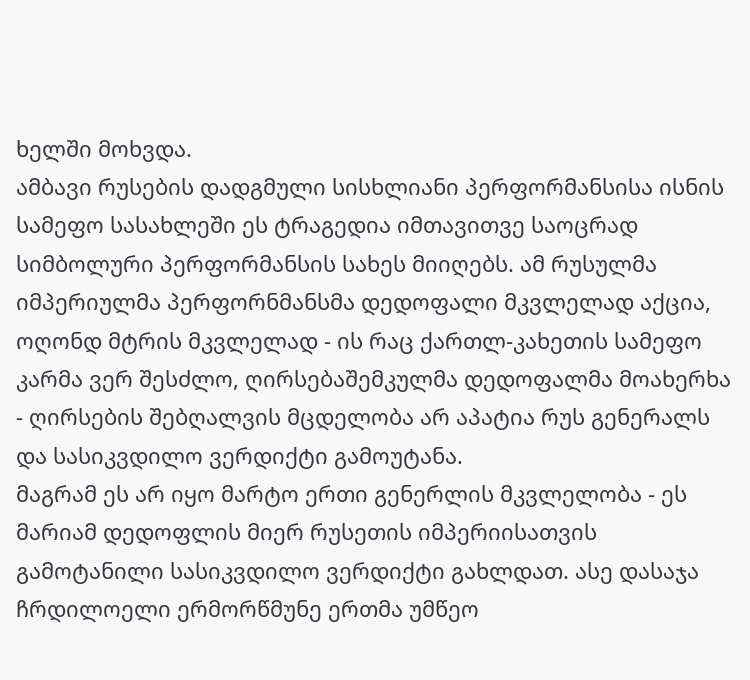ხელში მოხვდა.
ამბავი რუსების დადგმული სისხლიანი პერფორმანსისა ისნის სამეფო სასახლეში ეს ტრაგედია იმთავითვე საოცრად სიმბოლური პერფორმანსის სახეს მიიღებს. ამ რუსულმა იმპერიულმა პერფორნმანსმა დედოფალი მკვლელად აქცია, ოღონდ მტრის მკვლელად - ის რაც ქართლ-კახეთის სამეფო კარმა ვერ შესძლო, ღირსებაშემკულმა დედოფალმა მოახერხა - ღირსების შებღალვის მცდელობა არ აპატია რუს გენერალს და სასიკვდილო ვერდიქტი გამოუტანა.
მაგრამ ეს არ იყო მარტო ერთი გენერლის მკვლელობა - ეს მარიამ დედოფლის მიერ რუსეთის იმპერიისათვის გამოტანილი სასიკვდილო ვერდიქტი გახლდათ. ასე დასაჯა ჩრდილოელი ერმორწმუნე ერთმა უმწეო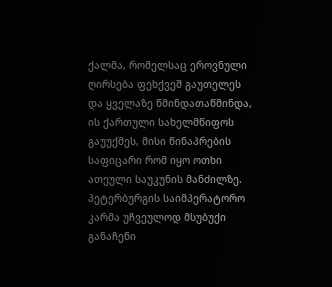ქალმა, რომელსაც ეროვნული ღირსება ფეხქვეშ გაუთელეს და ყველაზე წმინდათაწმინდა, ის ქართული სახელმწიფოს გაუუქმეს, მისი წინაპრების საფიცარი რომ იყო ოთხი ათეული საუკუნის მანძილზე.
პეტერბურგის საიმპერატორო კარმა უჩვეულოდ მსუბუქი განაჩენი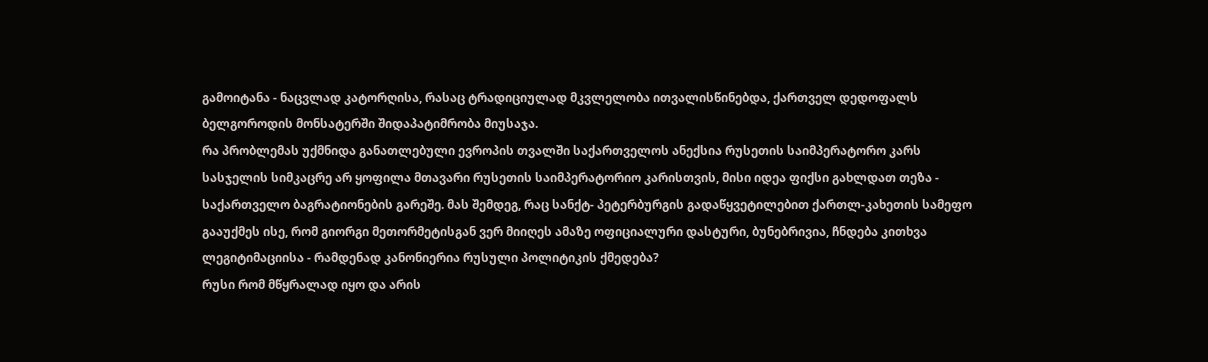გამოიტანა - ნაცვლად კატორღისა, რასაც ტრადიციულად მკვლელობა ითვალისწინებდა, ქართველ დედოფალს ბელგოროდის მონსატერში შიდაპატიმრობა მიუსაჯა.
რა პრობლემას უქმნიდა განათლებული ევროპის თვალში საქართველოს ანექსია რუსეთის საიმპერატორო კარს
სასჯელის სიმკაცრე არ ყოფილა მთავარი რუსეთის საიმპერატორიო კარისთვის, მისი იდეა ფიქსი გახლდათ თეზა - საქართველო ბაგრატიონების გარეშე. მას შემდეგ, რაც სანქტ- პეტერბურგის გადაწყვეტილებით ქართლ-კახეთის სამეფო გააუქმეს ისე, რომ გიორგი მეთორმეტისგან ვერ მიიღეს ამაზე ოფიციალური დასტური, ბუნებრივია, ჩნდება კითხვა ლეგიტიმაციისა - რამდენად კანონიერია რუსული პოლიტიკის ქმედება?
რუსი რომ მწყრალად იყო და არის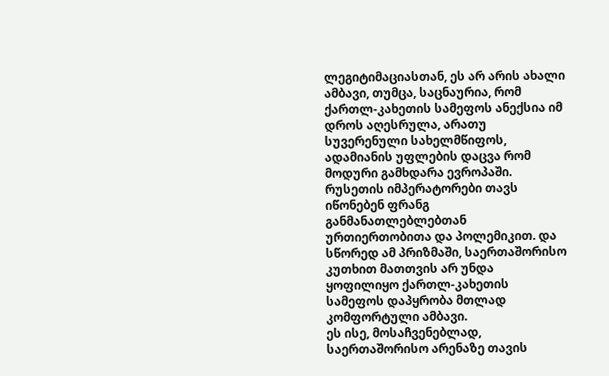ლეგიტიმაციასთან, ეს არ არის ახალი ამბავი, თუმცა, საცნაურია, რომ ქართლ-კახეთის სამეფოს ანექსია იმ დროს აღესრულა, არათუ სუვერენული სახელმწიფოს, ადამიანის უფლების დაცვა რომ მოდური გამხდარა ევროპაში. რუსეთის იმპერატორები თავს იწონებენ ფრანგ განმანათლებლებთან ურთიერთობითა და პოლემიკით. და სწორედ ამ პრიზმაში, საერთაშორისო კუთხით მათთვის არ უნდა ყოფილიყო ქართლ-კახეთის სამეფოს დაპყრობა მთლად კომფორტული ამბავი.
ეს ისე, მოსაჩვენებლად, საერთაშორისო არენაზე თავის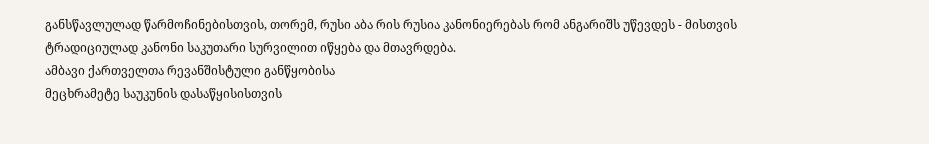განსწავლულად წარმოჩინებისთვის, თორემ, რუსი აბა რის რუსია კანონიერებას რომ ანგარიშს უწევდეს - მისთვის ტრადიციულად კანონი საკუთარი სურვილით იწყება და მთავრდება.
ამბავი ქართველთა რევანშისტული განწყობისა
მეცხრამეტე საუკუნის დასაწყისისთვის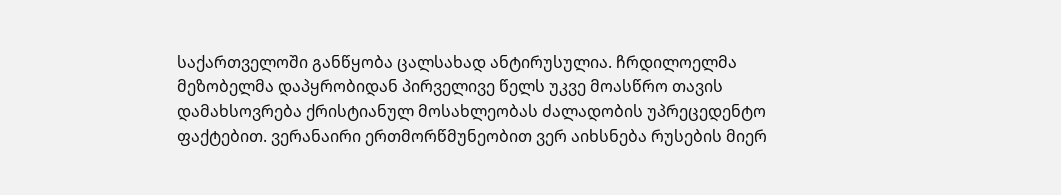საქართველოში განწყობა ცალსახად ანტირუსულია. ჩრდილოელმა მეზობელმა დაპყრობიდან პირველივე წელს უკვე მოასწრო თავის დამახსოვრება ქრისტიანულ მოსახლეობას ძალადობის უპრეცედენტო ფაქტებით. ვერანაირი ერთმორწმუნეობით ვერ აიხსნება რუსების მიერ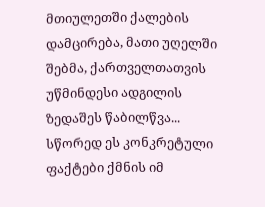მთიულეთში ქალების დამცირება, მათი უღელში შებმა, ქართველთათვის უწმინდესი ადგილის ზედაშეს წაბილწვა...
სწორედ ეს კონკრეტული ფაქტები ქმნის იმ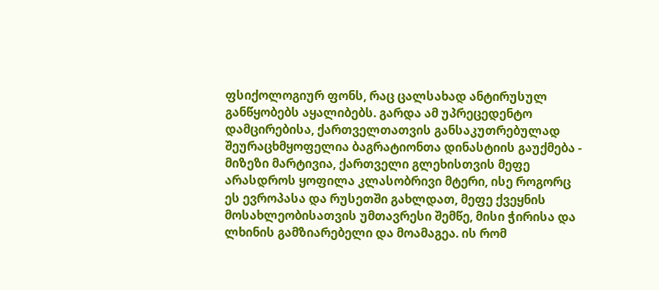ფსიქოლოგიურ ფონს, რაც ცალსახად ანტირუსულ განწყობებს აყალიბებს. გარდა ამ უპრეცედენტო დამცირებისა, ქართველთათვის განსაკუთრებულად შეურაცხმყოფელია ბაგრატიონთა დინასტიის გაუქმება - მიზეზი მარტივია, ქართველი გლეხისთვის მეფე არასდროს ყოფილა კლასობრივი მტერი, ისე როგორც ეს ევროპასა და რუსეთში გახლდათ, მეფე ქვეყნის მოსახლეობისათვის უმთავრესი შემწე, მისი ჭირისა და ლხინის გამზიარებელი და მოამაგეა. ის რომ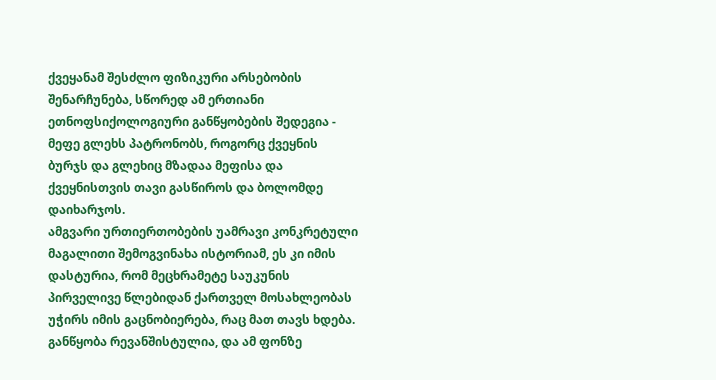ქვეყანამ შესძლო ფიზიკური არსებობის შენარჩუნება, სწორედ ამ ერთიანი ეთნოფსიქოლოგიური განწყობების შედეგია - მეფე გლეხს პატრონობს, როგორც ქვეყნის ბურჯს და გლეხიც მზადაა მეფისა და ქვეყნისთვის თავი გასწიროს და ბოლომდე დაიხარჯოს.
ამგვარი ურთიერთობების უამრავი კონკრეტული მაგალითი შემოგვინახა ისტორიამ, ეს კი იმის დასტურია, რომ მეცხრამეტე საუკუნის პირველივე წლებიდან ქართველ მოსახლეობას უჭირს იმის გაცნობიერება, რაც მათ თავს ხდება. განწყობა რევანშისტულია, და ამ ფონზე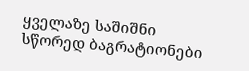ყველაზე საშიშნი სწორედ ბაგრატიონები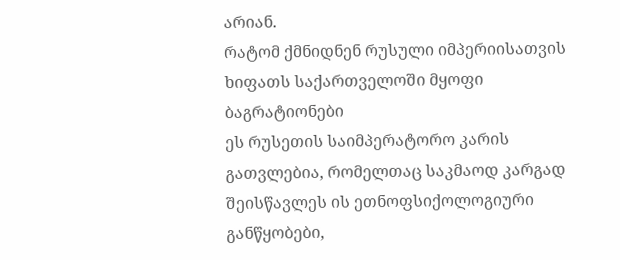არიან.
რატომ ქმნიდნენ რუსული იმპერიისათვის ხიფათს საქართველოში მყოფი ბაგრატიონები
ეს რუსეთის საიმპერატორო კარის გათვლებია, რომელთაც საკმაოდ კარგად შეისწავლეს ის ეთნოფსიქოლოგიური განწყობები,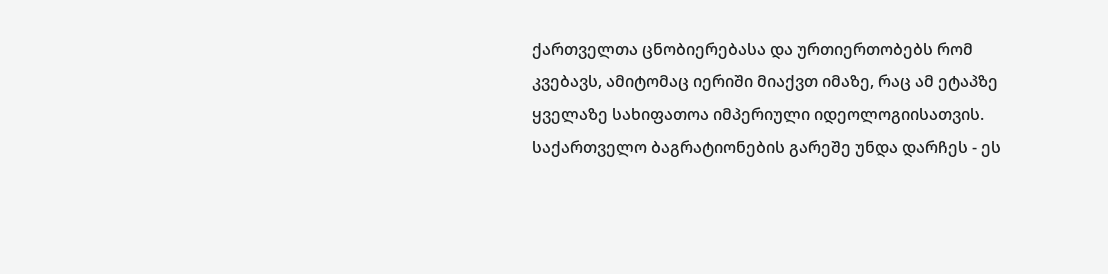ქართველთა ცნობიერებასა და ურთიერთობებს რომ კვებავს, ამიტომაც იერიში მიაქვთ იმაზე, რაც ამ ეტაპზე ყველაზე სახიფათოა იმპერიული იდეოლოგიისათვის. საქართველო ბაგრატიონების გარეშე უნდა დარჩეს - ეს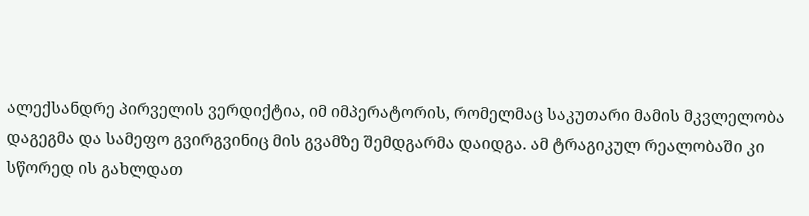ალექსანდრე პირველის ვერდიქტია, იმ იმპერატორის, რომელმაც საკუთარი მამის მკვლელობა დაგეგმა და სამეფო გვირგვინიც მის გვამზე შემდგარმა დაიდგა. ამ ტრაგიკულ რეალობაში კი სწორედ ის გახლდათ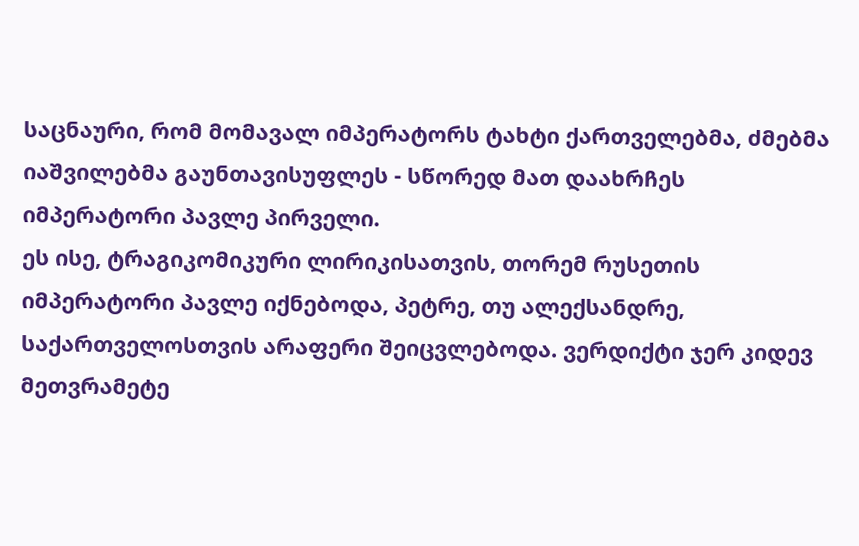საცნაური, რომ მომავალ იმპერატორს ტახტი ქართველებმა, ძმებმა იაშვილებმა გაუნთავისუფლეს - სწორედ მათ დაახრჩეს იმპერატორი პავლე პირველი.
ეს ისე, ტრაგიკომიკური ლირიკისათვის, თორემ რუსეთის იმპერატორი პავლე იქნებოდა, პეტრე, თუ ალექსანდრე, საქართველოსთვის არაფერი შეიცვლებოდა. ვერდიქტი ჯერ კიდევ მეთვრამეტე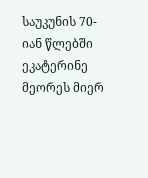საუკუნის 70-იან წლებში ეკატერინე მეორეს მიერ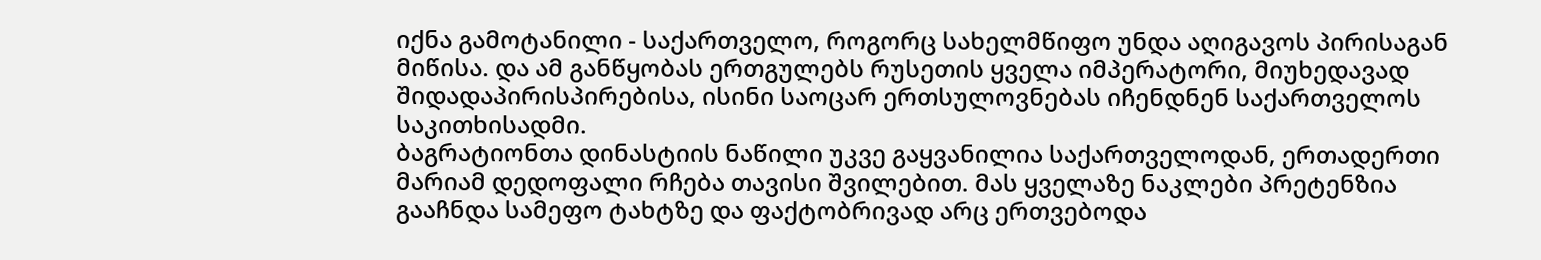იქნა გამოტანილი - საქართველო, როგორც სახელმწიფო უნდა აღიგავოს პირისაგან მიწისა. და ამ განწყობას ერთგულებს რუსეთის ყველა იმპერატორი, მიუხედავად შიდადაპირისპირებისა, ისინი საოცარ ერთსულოვნებას იჩენდნენ საქართველოს საკითხისადმი.
ბაგრატიონთა დინასტიის ნაწილი უკვე გაყვანილია საქართველოდან, ერთადერთი მარიამ დედოფალი რჩება თავისი შვილებით. მას ყველაზე ნაკლები პრეტენზია გააჩნდა სამეფო ტახტზე და ფაქტობრივად არც ერთვებოდა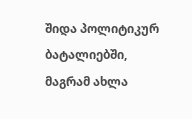შიდა პოლიტიკურ ბატალიებში, მაგრამ ახლა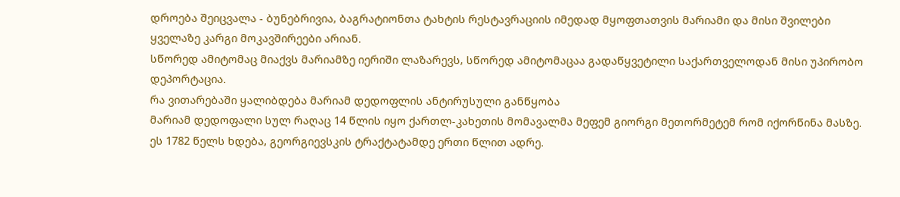დროება შეიცვალა - ბუნებრივია, ბაგრატიონთა ტახტის რესტავრაციის იმედად მყოფთათვის მარიამი და მისი შვილები ყველაზე კარგი მოკავშირეები არიან.
სწორედ ამიტომაც მიაქვს მარიამზე იერიში ლაზარევს, სწორედ ამიტომაცაა გადაწყვეტილი საქართველოდან მისი უპირობო დეპორტაცია.
რა ვითარებაში ყალიბდება მარიამ დედოფლის ანტირუსული განწყობა
მარიამ დედოფალი სულ რაღაც 14 წლის იყო ქართლ-კახეთის მომავალმა მეფემ გიორგი მეთორმეტემ რომ იქორწინა მასზე. ეს 1782 წელს ხდება, გეორგიევსკის ტრაქტატამდე ერთი წლით ადრე.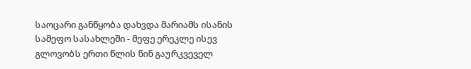საოცარი განწყობა დახვდა მარიამს ისანის სამეფო სასახლეში - მეფე ერეკლე ისევ გლოვობს ერთი წლის წინ გაურკვეველ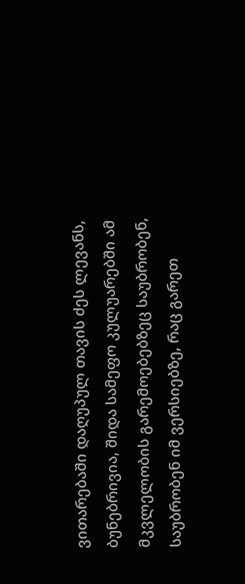ვითარებაში დაღუპულ თავის ძეს ლევანს, ბუნებრივია, შიდა სამეფო კულუარებში ამ მკვლელობის გარემოებებზეც საუბრობენ, საუბრობენ იმ ვერსიებზე, რაც გარეთ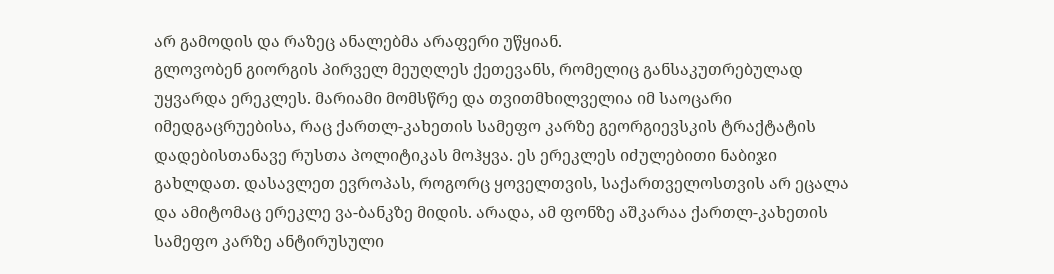არ გამოდის და რაზეც ანალებმა არაფერი უწყიან.
გლოვობენ გიორგის პირველ მეუღლეს ქეთევანს, რომელიც განსაკუთრებულად უყვარდა ერეკლეს. მარიამი მომსწრე და თვითმხილველია იმ საოცარი იმედგაცრუებისა, რაც ქართლ-კახეთის სამეფო კარზე გეორგიევსკის ტრაქტატის დადებისთანავე რუსთა პოლიტიკას მოჰყვა. ეს ერეკლეს იძულებითი ნაბიჯი გახლდათ. დასავლეთ ევროპას, როგორც ყოველთვის, საქართველოსთვის არ ეცალა და ამიტომაც ერეკლე ვა-ბანკზე მიდის. არადა, ამ ფონზე აშკარაა ქართლ-კახეთის სამეფო კარზე ანტირუსული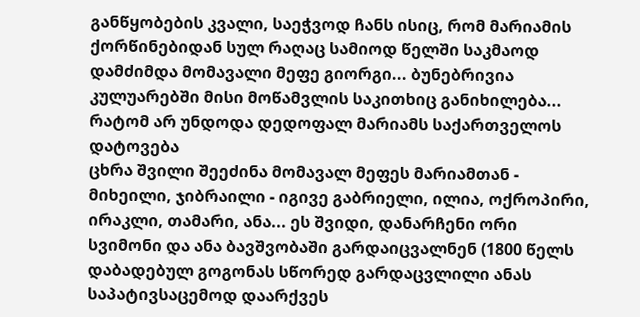განწყობების კვალი, საეჭვოდ ჩანს ისიც, რომ მარიამის ქორწინებიდან სულ რაღაც სამიოდ წელში საკმაოდ დამძიმდა მომავალი მეფე გიორგი... ბუნებრივია კულუარებში მისი მოწამვლის საკითხიც განიხილება...
რატომ არ უნდოდა დედოფალ მარიამს საქართველოს დატოვება
ცხრა შვილი შეეძინა მომავალ მეფეს მარიამთან - მიხეილი, ჯიბრაილი - იგივე გაბრიელი, ილია, ოქროპირი, ირაკლი, თამარი, ანა... ეს შვიდი, დანარჩენი ორი სვიმონი და ანა ბავშვობაში გარდაიცვალნენ (1800 წელს დაბადებულ გოგონას სწორედ გარდაცვლილი ანას საპატივსაცემოდ დაარქვეს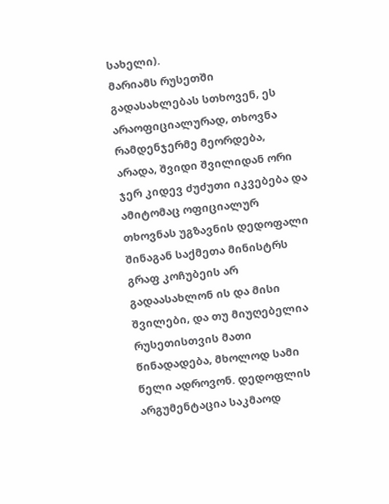სახელი).
მარიამს რუსეთში გადასახლებას სთხოვენ, ეს არაოფიციალურად, თხოვნა რამდენჯერმე მეორდება, არადა, შვიდი შვილიდან ორი ჯერ კიდევ ძუძუთი იკვებება და ამიტომაც ოფიციალურ თხოვნას უგზავნის დედოფალი შინაგან საქმეთა მინისტრს გრაფ კოჩუბეის არ გადაასახლონ ის და მისი შვილები, და თუ მიუღებელია რუსეთისთვის მათი წინადადება, მხოლოდ სამი წელი ადროვონ. დედოფლის არგუმენტაცია საკმაოდ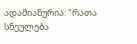ადამიანურია: "რათა სნეულება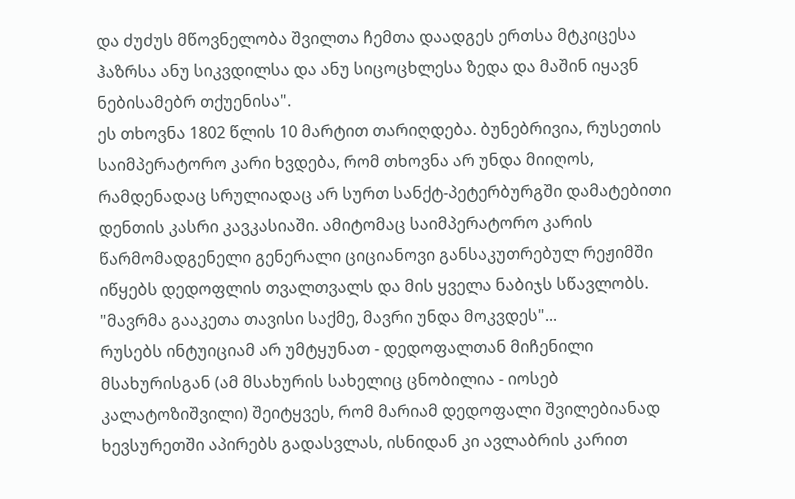და ძუძუს მწოვნელობა შვილთა ჩემთა დაადგეს ერთსა მტკიცესა ჰაზრსა ანუ სიკვდილსა და ანუ სიცოცხლესა ზედა და მაშინ იყავნ ნებისამებრ თქუენისა".
ეს თხოვნა 1802 წლის 10 მარტით თარიღდება. ბუნებრივია, რუსეთის საიმპერატორო კარი ხვდება, რომ თხოვნა არ უნდა მიიღოს, რამდენადაც სრულიადაც არ სურთ სანქტ-პეტერბურგში დამატებითი დენთის კასრი კავკასიაში. ამიტომაც საიმპერატორო კარის წარმომადგენელი გენერალი ციციანოვი განსაკუთრებულ რეჟიმში იწყებს დედოფლის თვალთვალს და მის ყველა ნაბიჯს სწავლობს.
"მავრმა გააკეთა თავისი საქმე, მავრი უნდა მოკვდეს"...
რუსებს ინტუიციამ არ უმტყუნათ - დედოფალთან მიჩენილი მსახურისგან (ამ მსახურის სახელიც ცნობილია - იოსებ კალატოზიშვილი) შეიტყვეს, რომ მარიამ დედოფალი შვილებიანად ხევსურეთში აპირებს გადასვლას, ისნიდან კი ავლაბრის კარით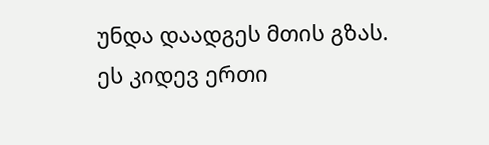უნდა დაადგეს მთის გზას.
ეს კიდევ ერთი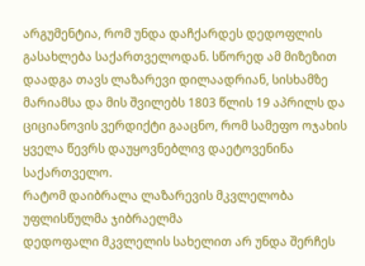არგუმენტია, რომ უნდა დაჩქარდეს დედოფლის გასახლება საქართველოდან. სწორედ ამ მიზეზით დაადგა თავს ლაზარევი დილაადრიან, სისხამზე მარიამსა და მის შვილებს 1803 წლის 19 აპრილს და ციციანოვის ვერდიქტი გააცნო, რომ სამეფო ოჯახის ყველა წევრს დაუყოვნებლივ დაეტოვენინა საქართველო.
რატომ დაიბრალა ლაზარევის მკვლელობა უფლისწულმა ჯიბრაელმა
დედოფალი მკვლელის სახელით არ უნდა შერჩეს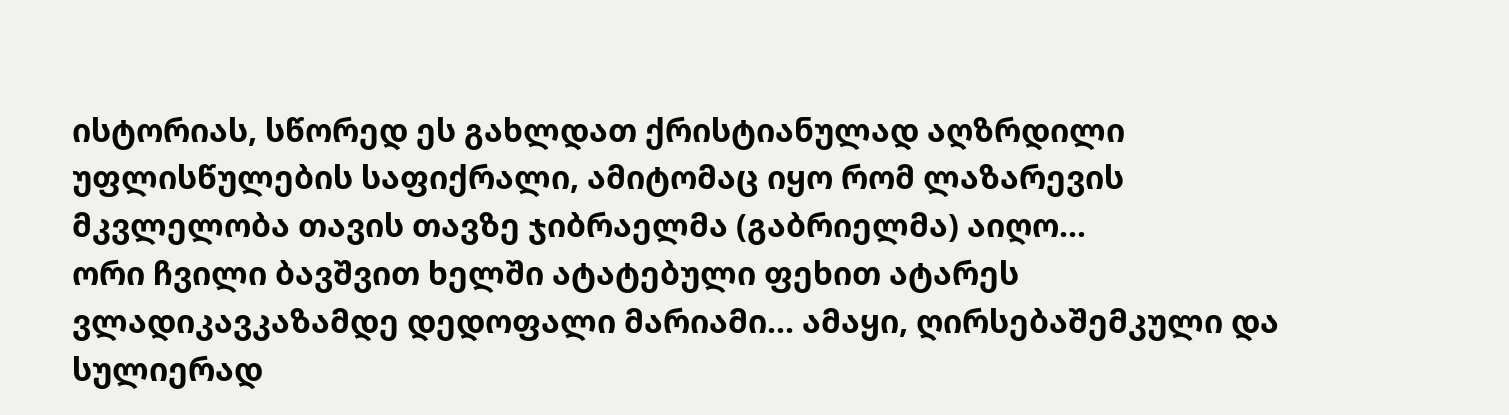ისტორიას, სწორედ ეს გახლდათ ქრისტიანულად აღზრდილი უფლისწულების საფიქრალი, ამიტომაც იყო რომ ლაზარევის მკვლელობა თავის თავზე ჯიბრაელმა (გაბრიელმა) აიღო...
ორი ჩვილი ბავშვით ხელში ატატებული ფეხით ატარეს ვლადიკავკაზამდე დედოფალი მარიამი... ამაყი, ღირსებაშემკული და სულიერად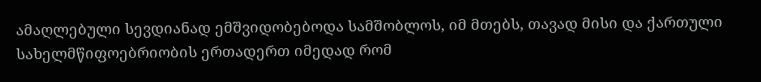ამაღლებული სევდიანად ემშვიდობებოდა სამშობლოს, იმ მთებს, თავად მისი და ქართული სახელმწიფოებრიობის ერთადერთ იმედად რომ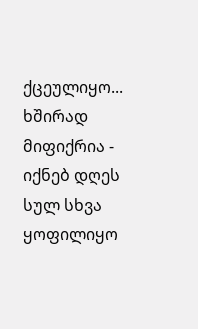ქცეულიყო...
ხშირად მიფიქრია - იქნებ დღეს სულ სხვა ყოფილიყო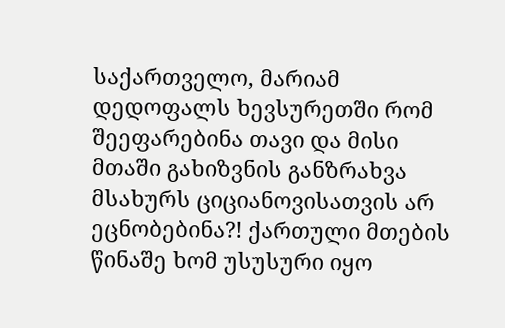საქართველო, მარიამ დედოფალს ხევსურეთში რომ შეეფარებინა თავი და მისი მთაში გახიზვნის განზრახვა მსახურს ციციანოვისათვის არ ეცნობებინა?! ქართული მთების წინაშე ხომ უსუსური იყო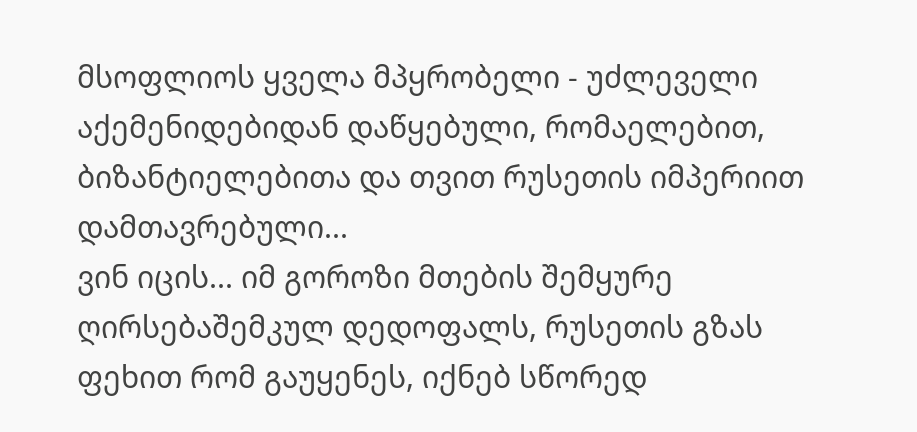მსოფლიოს ყველა მპყრობელი - უძლეველი აქემენიდებიდან დაწყებული, რომაელებით, ბიზანტიელებითა და თვით რუსეთის იმპერიით დამთავრებული...
ვინ იცის... იმ გოროზი მთების შემყურე ღირსებაშემკულ დედოფალს, რუსეთის გზას ფეხით რომ გაუყენეს, იქნებ სწორედ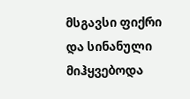მსგავსი ფიქრი და სინანული მიჰყვებოდა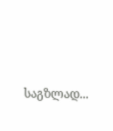საგზლად...